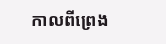កាលពីព្រេង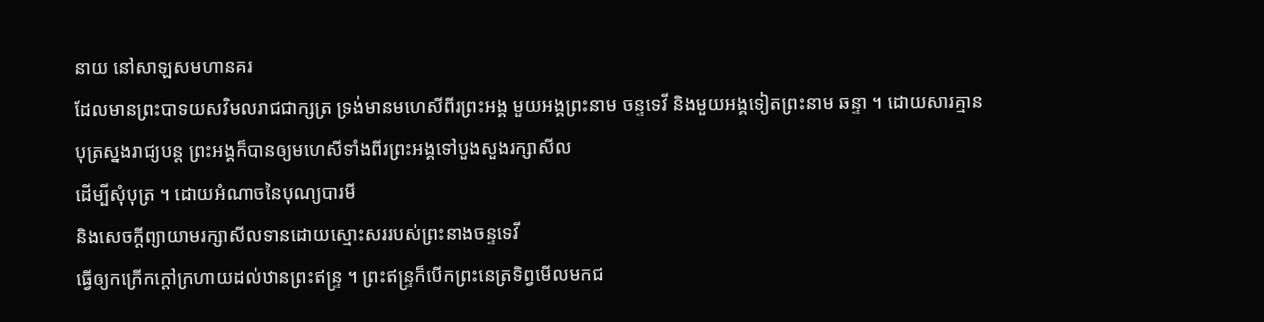នាយ នៅសាឡសមហានគរ
ដែលមានព្រះបាទយសវិមលរាជជាក្សត្រ ទ្រង់មានមហេសីពីរព្រះអង្គ មួយអង្គព្រះនាម ចន្ទទេវី និងមួយអង្គទៀតព្រះនាម ឆន្ទា ។ ដោយសារគ្មានបុត្រស្នងរាជ្យបន្ត ព្រះអង្គក៏បានឲ្យមហេសីទាំងពីរព្រះអង្គទៅបួងសួងរក្សាសីល
ដើម្បីសុំបុត្រ ។ ដោយអំណាចនៃបុណ្យបារមី
និងសេចក្តីព្យាយាមរក្សាសីលទានដោយស្មោះសររបស់ព្រះនាងចន្ទទេវី
ធ្វើឲ្យកក្រើកក្តៅក្រហាយដល់ឋានព្រះឥន្ទ្រ ។ ព្រះឥន្ទ្រក៏បើកព្រះនេត្រទិព្វមើលមកជ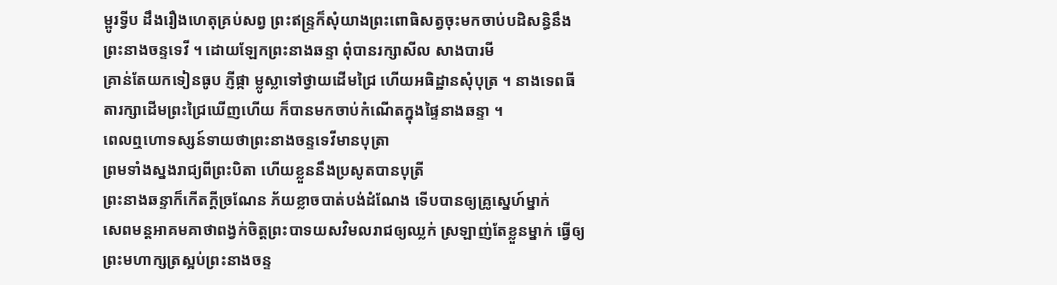ម្ពូរទ្វីប ដឹងរឿងហេតុគ្រប់សព្វ ព្រះឥន្ទ្រក៏សុំយាងព្រះពោធិសត្វចុះមកចាប់បដិសន្ធិនឹងព្រះនាងចន្ទទេវី ។ ដោយឡែកព្រះនាងឆន្ទា ពុំបានរក្សាសីល សាងបារមី
គ្រាន់តែយកទៀនធូប ភ្ញីផ្កា ម្លូស្លាទៅថ្វាយដើមជ្រៃ ហើយអធិដ្ឋានសុំបុត្រ ។ នាងទេពធីតារក្សាដើមព្រះជ្រៃឃើញហើយ ក៏បានមកចាប់កំណើតក្នុងផ្ទៃនាងឆន្ទា ។
ពេលឮហោទស្សន៍ទាយថាព្រះនាងចន្ទទេវីមានបុត្រា
ព្រមទាំងស្នងរាជ្យពីព្រះបិតា ហើយខ្លួននឹងប្រសូតបានបុត្រី
ព្រះនាងឆន្ទាក៏កើតក្តីច្រណែន ភ័យខ្លាចបាត់បង់ដំណែង ទើបបានឲ្យគ្រូស្នេហ៍ម្នាក់
សេពមន្តអាគមគាថាពង្វក់ចិត្តព្រះបាទយសវិមលរាជឲ្យឈ្លក់ ស្រឡាញ់តែខ្លួនម្នាក់ ធ្វើឲ្យព្រះមហាក្សត្រស្អប់ព្រះនាងចន្ទ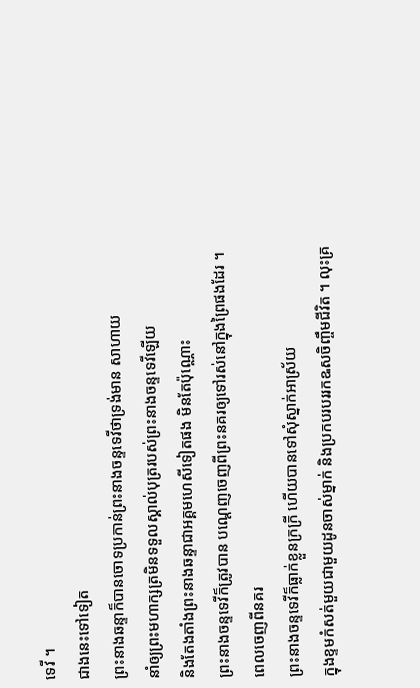ទេវី ។
ជាងនេះទៅទៀត
ព្រះនាងឆន្ទាក៏បានចោទប្រកាន់ព្រះនាងចន្ទទេវីថាទ្រង់មាន សាហាយ
នាំឲ្យព្រះមហាក្សត្រមិនទទួលស្គាល់បុត្ររបស់ព្រះនាងចន្ទទេវីឡើយ
និងតែងតាំងព្រះនាងឆន្ទាជាអគ្គមហេសីទៀតផង មិនតែប៉ុណ្ណោះ
ព្រះនាងចន្ទទេវីក៏ត្រូវបាន បណ្តេញចេញពីព្រះនគរឲ្យទៅរស់នៅក្នុងព្រៃផងដែរ ។
ពេលចេញពីនគរ
ព្រះនាងចន្ទទេវីក៏ធ្លាក់ខ្លួនក្រក្រី ហើយបានទៅសុំស្នាក់អាស្រ័យ
ក្នុងខ្ទមកំសត់មួយជាមួយដូនចាស់ម្នាក់ និងប្រកបរបររកឩសចិញ្ចឹមជីវិត ។ លុះគ្រ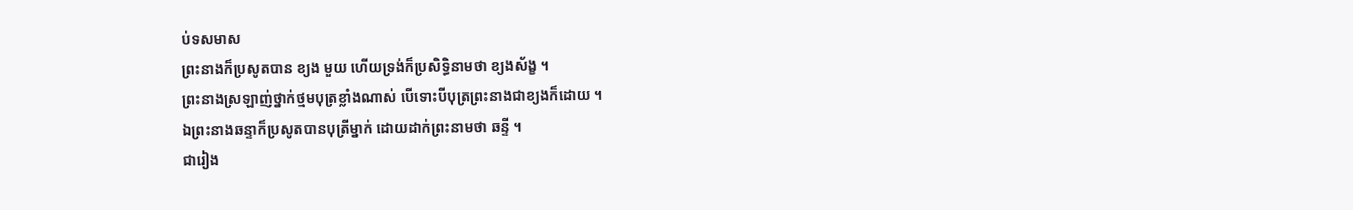ប់ទសមាស
ព្រះនាងក៏ប្រសូតបាន ខ្យង មួយ ហើយទ្រង់ក៏ប្រសិទ្ធិនាមថា ខ្យងស័ង្ខ ។
ព្រះនាងស្រឡាញ់ថ្នាក់ថ្មមបុត្រខ្លាំងណាស់ បើទោះបីបុត្រព្រះនាងជាខ្យងក៏ដោយ ។
ឯព្រះនាងឆន្ទាក៏ប្រសូតបានបុត្រីម្នាក់ ដោយដាក់ព្រះនាមថា ឆន្ទី ។
ជារៀង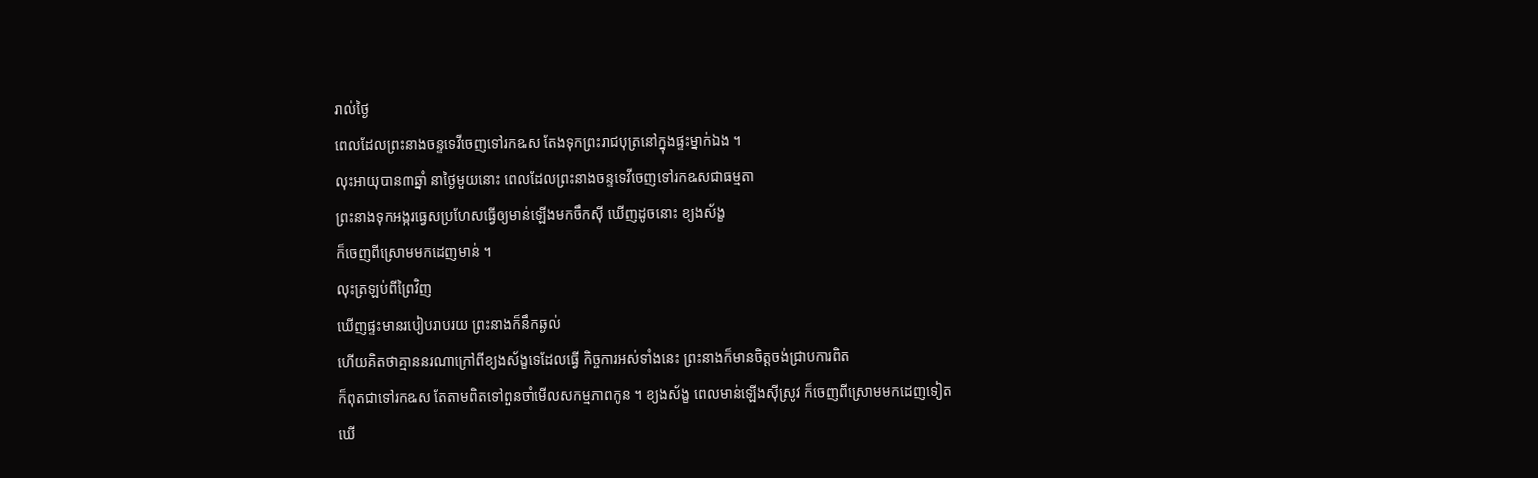រាល់ថ្ងៃ
ពេលដែលព្រះនាងចន្ទទេវីចេញទៅរកឩស តែងទុកព្រះរាជបុត្រនៅក្នុងផ្ទះម្នាក់ឯង ។
លុះអាយុបាន៣ឆ្នាំ នាថ្ងៃមួយនោះ ពេលដែលព្រះនាងចន្ទទេវីចេញទៅរកឩសជាធម្មតា
ព្រះនាងទុកអង្ករធ្វេសប្រហែសធ្វើឲ្យមាន់ឡើងមកចឹកស៊ី ឃើញដូចនោះ ខ្យងស័ង្ខ
ក៏ចេញពីស្រោមមកដេញមាន់ ។
លុះត្រឡប់ពីព្រៃវិញ
ឃើញផ្ទះមានរបៀបរាបរយ ព្រះនាងក៏នឹកឆ្ងល់
ហើយគិតថាគ្មាននរណាក្រៅពីខ្យងស័ង្ខទេដែលធ្វើ កិច្ចការអស់ទាំងនេះ ព្រះនាងក៏មានចិត្តចង់ជ្រាបការពិត
ក៏ពុតជាទៅរកឩស តែតាមពិតទៅពួនចាំមើលសកម្មភាពកូន ។ ខ្យងស័ង្ខ ពេលមាន់ឡើងស៊ីស្រូវ ក៏ចេញពីស្រោមមកដេញទៀត
ឃើ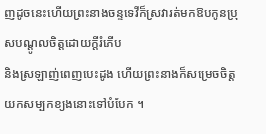ញដូចនេះហើយព្រះនាងចន្ទទេវីក៏ស្រវារត់មកឱបកូនប្រុសបណ្តូលចិត្តដោយក្តីរំភើប
និងស្រឡាញ់ពេញបេះដូង ហើយព្រះនាងក៏សម្រេចចិត្តយកសម្បកខ្យងនោះទៅបំបែក ។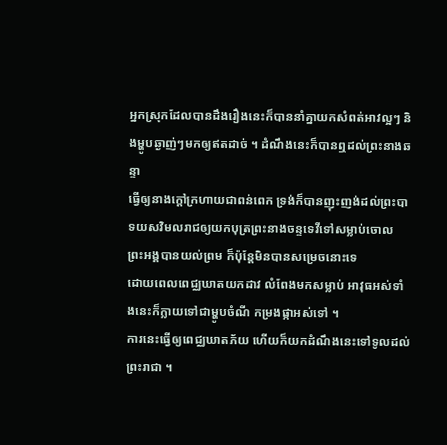អ្នកស្រុកដែលបានដឹងរឿងនេះក៏បាននាំគ្នាយកសំពត់អាវល្អៗ និងម្ហូបឆ្ងាញ់ៗមកឲ្យឥតដាច់ ។ ដំណឹងនេះក៏បានឮដល់ព្រះនាងឆន្ទា
ធ្វើឲ្យនាងក្តៅក្រហាយជាពន់ពេក ទ្រង់ក៏បានញុះញង់ដល់ព្រះបាទយសវិមលរាជឲ្យយកបុត្រព្រះនាងចន្ទទេវីទៅសម្លាប់ចោល
ព្រះអង្គបានយល់ព្រម ក៏ប៉ុន្តែមិនបានសម្រេចនោះទេ
ដោយពេលពេជ្ឈឃាតយកដាវ លំពែងមកសម្លាប់ អាវុធអស់ទាំងនេះក៏ក្លាយទៅជាម្ហូបចំណី កម្រងផ្កាអស់ទៅ ។
ការនេះធ្វើឲ្យពេជ្ឈឃាតភ័យ ហើយក៏យកដំណឹងនេះទៅទូលដល់ព្រះរាជា ។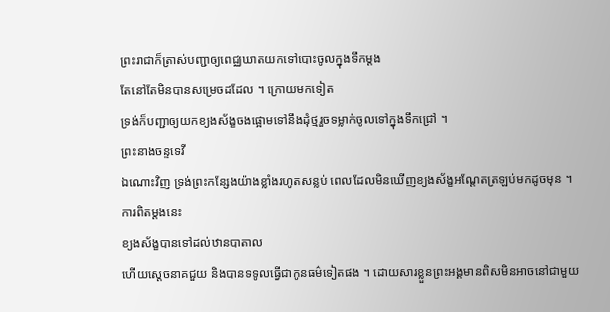ព្រះរាជាក៏ត្រាស់បញ្ជាឲ្យពេជ្ឈឃាតយកទៅបោះចូលក្នុងទឹកម្តង
តែនៅតែមិនបានសម្រេចដដែល ។ ក្រោយមកទៀត
ទ្រង់ក៏បញ្ជាឲ្យយកខ្យងស័ង្ខចងផ្អោមទៅនឹងដុំថ្មរួចទម្លាក់ចូលទៅក្នុងទឹកជ្រៅ ។
ព្រះនាងចន្ទទេវី
ឯណោះវិញ ទ្រង់ព្រះកន្សែងយ៉ាងខ្លាំងរហូតសន្លប់ ពេលដែលមិនឃើញខ្យងស័ង្ខអណ្តែតត្រឡប់មកដូចមុន ។ ការពិតម្តងនេះ
ខ្យងស័ង្ខបានទៅដល់ឋានបាតាល
ហើយស្តេចនាគជួយ និងបានទទូលធ្វើជាកូនធម៌ទៀតផង ។ ដោយសារខ្លួនព្រះអង្គមានពិសមិនអាចនៅជាមួយ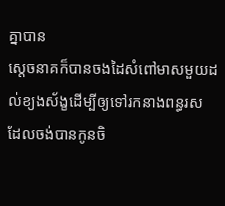គ្នាបាន
ស្តេចនាគក៏បានចងដៃសំពៅមាសមួយដល់ខ្យងស័ង្ខដើម្បីឲ្យទៅរកនាងពន្ធរស
ដែលចង់បានកូនចិ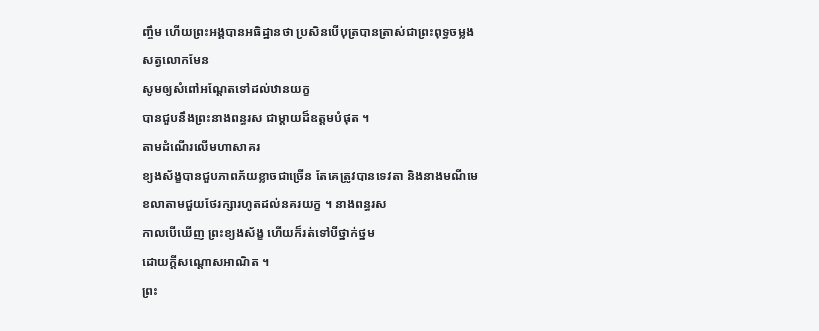ញ្ចឹម ហើយព្រះអង្គបានអធិដ្ឋានថា ប្រសិនបើបុត្របានត្រាស់ជាព្រះពុទ្ធចម្លងសត្វលោកមែន
សូមឲ្យសំពៅអណ្តែតទៅដល់ឋានយក្ខ
បានជួបនឹងព្រះនាងពន្ធរស ជាម្តាយដ៏ឧត្តមបំផុត ។
តាមដំណើរលើមហាសាគរ
ខ្យងស័ង្ខបានជួបភាពភ័យខ្លាចជាច្រើន តែគេត្រូវបានទេវតា និងនាងមណីមេខលាតាមជួយថែរក្សារហូតដល់នគរយក្ខ ។ នាងពន្ធរស
កាលបើឃើញ ព្រះខ្យងស័ង្ខ ហើយក៏រត់ទៅបីថ្នាក់ថ្នម
ដោយក្តីសណ្តោសអាណិត ។
ព្រះ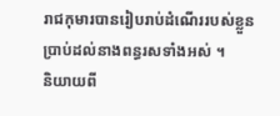រាជកុមារបានរៀបរាប់ដំណើររបស់ខ្លួនប្រាប់ដល់នាងពន្ធរសទាំងអស់ ។
និយាយពី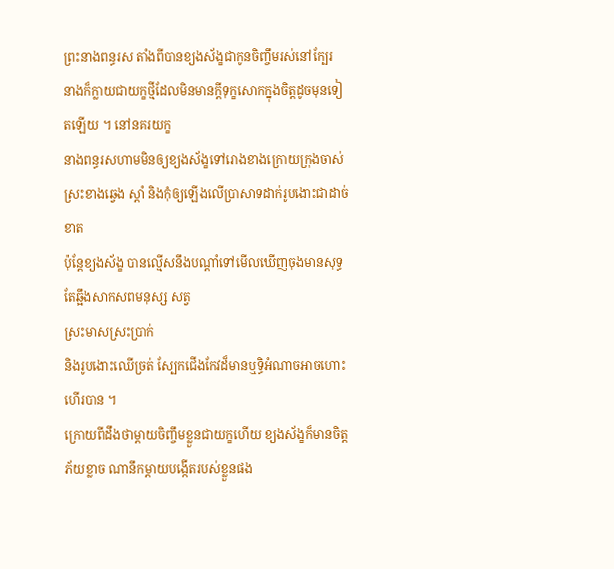ព្រះនាងពន្ធរស តាំងពីបានខ្យងស័ង្ខជាកូនចិញ្ចឹមរស់នៅក្បែរ
នាងក៏ក្លាយជាយក្ខថ្មីដែលមិនមានក្តីទុក្ខសោកក្នុងចិត្តដូចមុនទៀតឡើយ ។ នៅនគរយក្ខ
នាងពន្ធរសហាមមិនឲ្យខ្យងស័ង្ខទៅរោងខាងក្រោយក្រុងចាស់ ស្រះខាងឆ្វេង ស្តាំ និងកុំឲ្យឡើងលើប្រាសាទដាក់រូបងោះជាដាច់ខាត
ប៉ុន្តែខ្យងស័ង្ខ បានល្មើសនឹងបណ្តាំទៅមើលឃើញចុងមានសុទ្ធតែឆ្អឹងសាកសពមនុស្ស សត្វ
ស្រះមាសស្រះប្រាក់
និងរូបងោះឈើច្រត់ ស្បែកជើងកែវដ៏មានឬទ្ធិអំណាចអាចហោះហើរបាន ។
ក្រោយពីដឹងថាម្តាយចិញ្ចឹមខ្លួនជាយក្ខហើយ ខ្យងស័ង្ខក៏មានចិត្តភ័យខ្លាច ណានឹកម្តាយបង្កើតរបស់ខ្លួនផង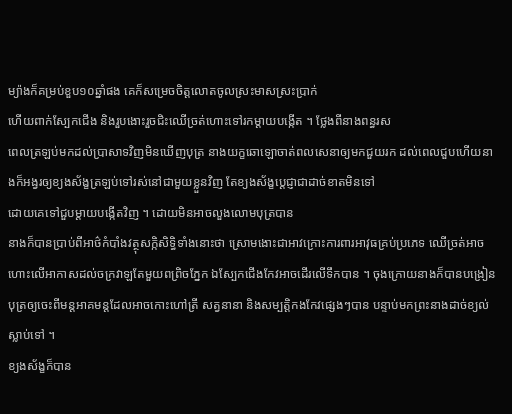ម្យ៉ាងក៏គម្រប់ខួប១០ឆ្នាំផង គេក៏សម្រេចចិត្តលោតចូលស្រះមាសស្រះប្រាក់
ហើយពាក់ស្បែកជើង និងរួបងោះរួចជិះឈើច្រត់ហោះទៅរកម្តាយបង្កើត ។ ថ្លែងពីនាងពន្ធរស
ពេលត្រឡប់មកដល់ប្រាសាទវិញមិនឃើញបុត្រ នាងយក្ខឆោឡោចាត់ពលសេនាឲ្យមកជួយរក ដល់ពេលជួបហើយនាងក៏អង្វរឲ្យខ្យងស័ង្ខត្រឡប់ទៅរស់នៅជាមួយខ្លួនវិញ តែខ្យងស័ង្ខប្តេជ្ញាជាដាច់ខាតមិនទៅ
ដោយគេទៅជួបម្តាយបង្កើតវិញ ។ ដោយមិនអាចលួងលោមបុត្របាន
នាងក៏បានប្រាប់ពីអាថ៌កំបាំងវត្ថុសក្កិសិទ្ធិទាំងនោះថា ស្រោមងោះជាអាវក្រោះការពារអាវុធគ្រប់ប្រភេទ ឈើច្រត់អាចហោះលើអាកាសដល់ចក្រវាឡតែមួយពព្រិចភ្នែក ឯស្បែកជើងកែវអាចដើរលើទឹកបាន ។ ចុងក្រោយនាងក៏បានបង្រៀនបុត្រឲ្យចេះពីមន្តអាគមន្តដែលអាចកោះហៅត្រី សត្វនានា និងសម្បត្តិកងកែវផ្សេងៗបាន បន្ទាប់មកព្រះនាងដាច់ខ្យល់ស្លាប់ទៅ ។
ខ្យងស័ង្ខក៏បាន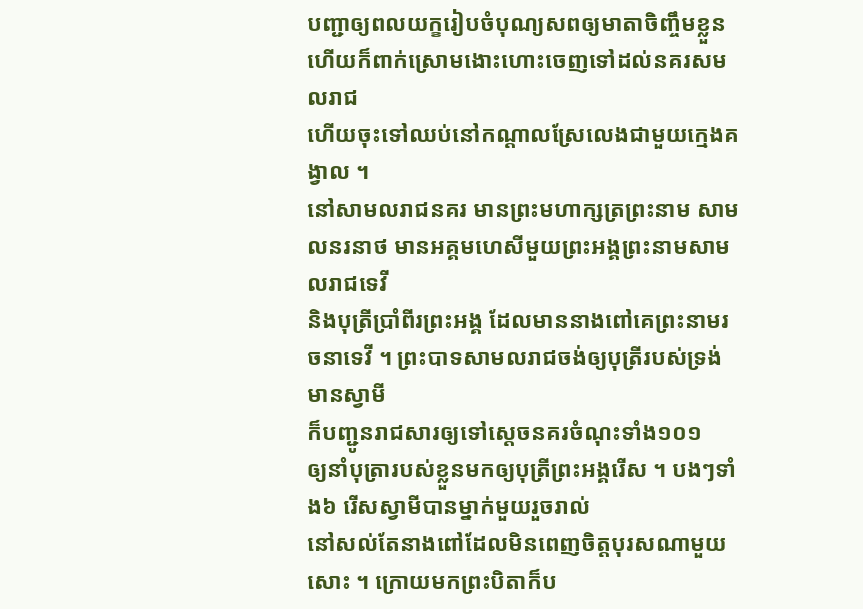បញ្ជាឲ្យពលយក្ខរៀបចំបុណ្យសពឲ្យមាតាចិញ្ចឹមខ្លួន
ហើយក៏ពាក់ស្រោមងោះហោះចេញទៅដល់នគរសមលរាជ
ហើយចុះទៅឈប់នៅកណ្តាលស្រែលេងជាមួយក្មេងគង្វាល ។
នៅសាមលរាជនគរ មានព្រះមហាក្សត្រព្រះនាម សាមលនរនាថ មានអគ្គមហេសីមួយព្រះអង្គព្រះនាមសាមលរាជទេវី
និងបុត្រីប្រាំពីរព្រះអង្គ ដែលមាននាងពៅគេព្រះនាមរចនាទេវី ។ ព្រះបាទសាមលរាជចង់ឲ្យបុត្រីរបស់ទ្រង់មានស្វាមី
ក៏បញ្ជូនរាជសារឲ្យទៅស្តេចនគរចំណុះទាំង១០១
ឲ្យនាំបុត្រារបស់ខ្លួនមកឲ្យបុត្រីព្រះអង្គរើស ។ បងៗទាំង៦ រើសស្វាមីបានម្នាក់មួយរួចរាល់
នៅសល់តែនាងពៅដែលមិនពេញចិត្តបុរសណាមួយសោះ ។ ក្រោយមកព្រះបិតាក៏ប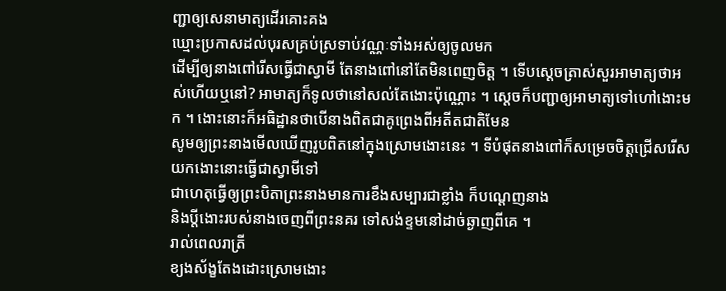ញ្ជាឲ្យសេនាមាត្យដើរគោះគង
ឃ្មោះប្រកាសដល់បុរសគ្រប់ស្រទាប់វណ្ណៈទាំងអស់ឲ្យចូលមក
ដើម្បីឲ្យនាងពៅរើសធ្វើជាស្វាមី តែនាងពៅនៅតែមិនពេញចិត្ត ។ ទើបស្តេចត្រាស់សួរអាមាត្យថាអស់ហើយឬនៅ? អាមាត្យក៏ទូលថានៅសល់តែងោះប៉ុណ្ណោះ ។ ស្តេចក៏បញ្ជាឲ្យអាមាត្យទៅហៅងោះមក ។ ងោះនោះក៏អធិដ្ឋានថាបើនាងពិតជាគូព្រេងពីអតីតជាតិមែន
សូមឲ្យព្រះនាងមើលឃើញរូបពិតនៅក្នុងស្រោមងោះនេះ ។ ទីបំផុតនាងពៅក៏សម្រេចចិត្តជ្រើសរើសយកងោះនោះធ្វើជាស្វាមីទៅ
ជាហេតុធ្វើឲ្យព្រះបិតាព្រះនាងមានការខឹងសម្បារជាខ្លាំង ក៏បណ្តេញនាង
និងប្តីងោះរបស់នាងចេញពីព្រះនគរ ទៅសង់ខ្ទមនៅដាច់ឆ្ងាញពីគេ ។
រាល់ពេលរាត្រី
ខ្យងស័ង្ខតែងដោះស្រោមងោះ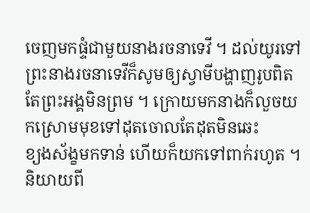ចេញមកផ្ទំជាមួយនាងរចនាទេវី ។ ដល់យូរទៅ ព្រះនាងរចនាទេវីក៏សូមឲ្យស្វាមីបង្ហាញរូបពិត
តែព្រះអង្គមិនព្រម ។ ក្រោយមកនាងក៏លួចយកស្រោមមុខទៅដុតចោលតែដុតមិនឆេះ
ខ្យងស័ង្ខមកទាន់ ហើយក៏យកទៅពាក់រហូត ។
និយាយពី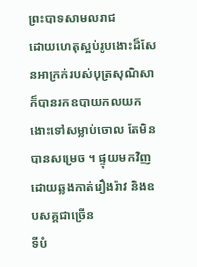ព្រះបាទសាមលរាជ
ដោយហេតុស្អប់រូបងោះដ៏សែនអាក្រក់របស់បុត្រសុណិសា ក៏បានរកឧបាយកលយកងោះទៅសម្លាប់ចោល តែមិនបានសម្រេច ។ ផ្ទុយមកវិញ ដោយឆ្លងកាត់រឿងរ៉ាវ និងឧបសគ្គជាច្រើន
ទីបំ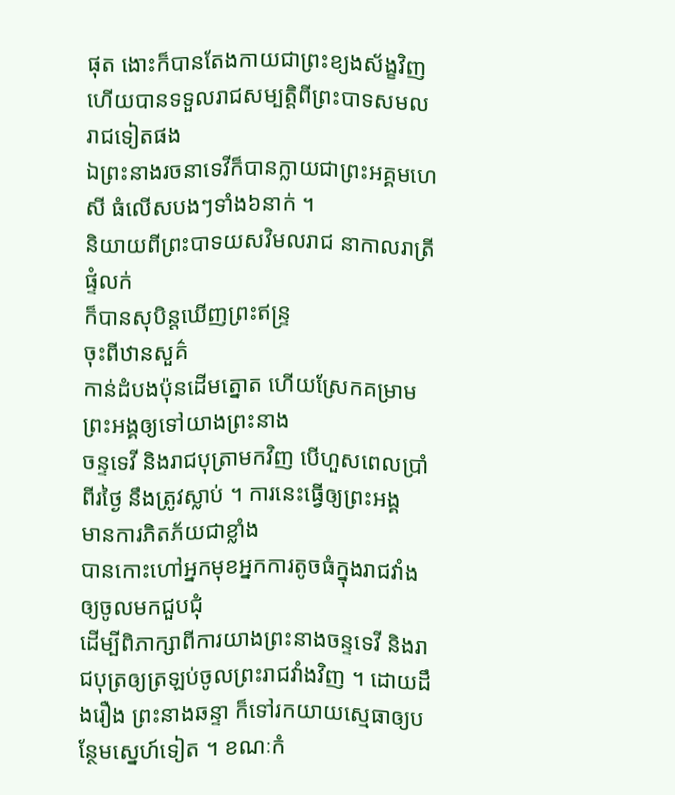ផុត ងោះក៏បានតែងកាយជាព្រះខ្យងស័ង្ខវិញ ហើយបានទទួលរាជសម្បត្តិពីព្រះបាទសមលរាជទៀតផង
ឯព្រះនាងរចនាទេវីក៏បានក្លាយជាព្រះអគ្គមហេសី ធំលើសបងៗទាំង៦នាក់ ។
និយាយពីព្រះបាទយសវិមលរាជ នាកាលរាត្រីផ្ទំលក់
ក៏បានសុបិន្តឃើញព្រះឥន្ទ្រ
ចុះពីឋានសួគ៌
កាន់ដំបងប៉ុនដើមត្នោត ហើយស្រែកគម្រាមព្រះអង្គឲ្យទៅយាងព្រះនាង
ចន្ទទេវី និងរាជបុត្រាមកវិញ បើហួសពេលប្រាំពីរថ្ងៃ នឹងត្រូវស្លាប់ ។ ការនេះធ្វើឲ្យព្រះអង្គ
មានការភិតភ័យជាខ្លាំង
បានកោះហៅអ្នកមុខអ្នកការតូចធំក្នុងរាជវាំងឲ្យចូលមកជួបជុំ
ដើម្បីពិភាក្សាពីការយាងព្រះនាងចន្ទទេវី និងរាជបុត្រឲ្យត្រឡប់ចូលព្រះរាជវាំងវិញ ។ ដោយដឹងរឿង ព្រះនាងឆន្ទា ក៏ទៅរកយាយស្មេធាឲ្យបន្ថែមស្នេហ៍ទៀត ។ ខណៈកំ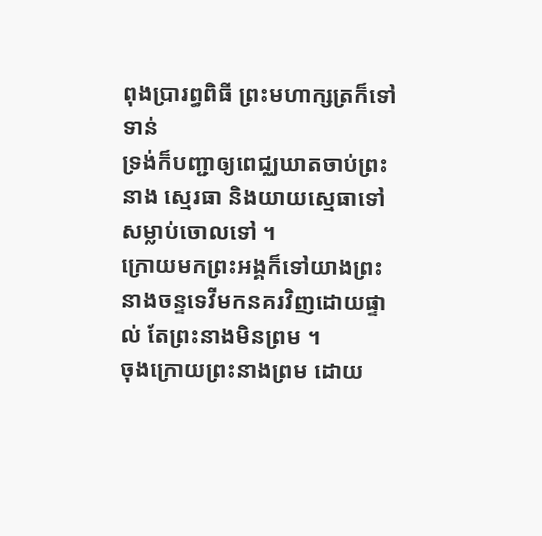ពុងប្រារព្ធពិធី ព្រះមហាក្សត្រក៏ទៅទាន់
ទ្រង់ក៏បញ្ជាឲ្យពេជ្ឈឃាតចាប់ព្រះនាង ស្មេរធា និងយាយស្មេធាទៅសម្លាប់ចោលទៅ ។
ក្រោយមកព្រះអង្គក៏ទៅយាងព្រះនាងចន្ទទេវីមកនគរវិញដោយផ្ទាល់ តែព្រះនាងមិនព្រម ។
ចុងក្រោយព្រះនាងព្រម ដោយ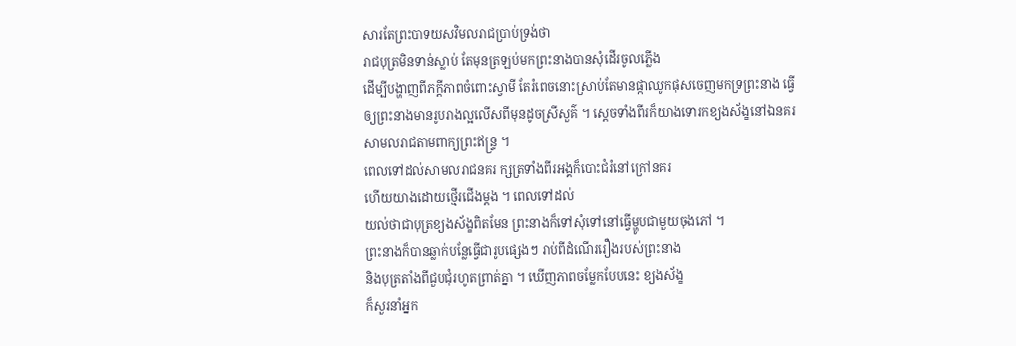សារតែព្រះបាទយសវិមលរាជប្រាប់ទ្រង់ថា
រាជបុត្រមិនទាន់ស្លាប់ តែមុនត្រឡប់មកព្រះនាងបានសុំដើរចូលភ្លើង
ដើម្បីបង្ហាញពីភក្តីភាពចំពោះស្វាមី តែរំពេចនោះស្រាប់តែមានផ្កាឈូកផុសចេញមកទ្រព្រះនាង ធ្វើឲ្យព្រះនាងមានរូបរាងល្អលើសពីមុនដូចស្រីសួគ៌ ។ ស្តេចទាំងពីរក៏យាងទោរកខ្យងស័ង្ខនៅឯនគរសាមលរាជតាមពាក្យព្រះឥន្ទ្រ ។
ពេលទៅដល់សាមលរាជនគរ ក្សត្រទាំងពីរអង្គក៏បោះជំរំនៅក្រៅនគរ
ហើយយាងដោយថ្មើរជើងម្តង ។ ពេលទៅដល់
យល់ថាជាបុត្រខ្យងស័ង្ខពិតមែន ព្រះនាងក៏ទៅសុំទៅនៅធ្វើម្ហូបជាមួយចុងភៅ ។
ព្រះនាងក៏បានឆ្លាក់បន្លែធ្វើជារូបផ្សេងៗ រាប់ពីដំណើររឿងរបស់ព្រះនាង
និងបុត្រតាំងពីជួបជុំរហូតព្រាត់គ្នា ។ ឃើញភាពចម្លែកបែបនេះ ខ្យងស័ង្ខ
ក៏សួរនាំអ្នក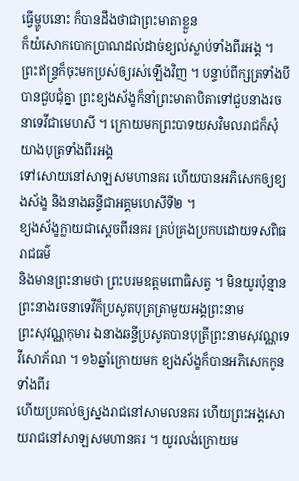ធ្វើម្ហូបនោះ ក៏បានដឹងថាជាព្រះមាតាខ្លួន
ក៏យំសោកបោកប្រាណដល់ដាច់ខ្យល់ស្លាប់ទាំងពីរអង្គ ។ ព្រះឥន្ទ្រក៏ចុះមកប្រស់ឲ្យរស់ឡើងវិញ ។ បន្ទាប់ពីក្សត្រទាំងបីបានជួបជុំគ្នា ព្រះខ្យងស័ង្ខក៏នាំព្រះមាតាបិតាទៅជួបនាងរចនាទេវីជាមេហសី ។ ក្រោយមកព្រះបាទយសវិមលរាជក៏សុំយាងបុត្រទាំងពីរអង្គ
ទៅសោយនៅសាឡសមហានគរ ហើយបានអភិសេកឲ្យខ្យងស័ង្ខ និងនាងឆន្ទីជាអគ្គមហេសីទី២ ។
ខ្យងស័ង្ខក្លាយជាស្តេចពីរនគរ គ្រប់គ្រងប្រកបដោយទសពិធរាជធម៌
និងមានព្រះនាមថា ព្រះបរមឧត្តមពោធិសត្វ ។ មិនយូរប៉ុន្មានព្រះនាងរចនាទេវីក៏ប្រសូតបុត្រត្រាមួយអង្គព្រះនាម
ព្រះសុវណ្ណកុមារ ឯនាងឆន្ទីប្រសូតបានបុត្រីព្រះនាមសុវណ្ណទេវីសោភ័ណ ។ ១៦ឆ្នាំក្រោយមក ខ្យងស័ង្ខក៏បានអភិសេកកូនទាំងពីរ
ហើយប្រគល់ឲ្យស្នងរាជនៅសាមលនគរ ហើយព្រះអង្គសោយរាជនៅសាឡសមហានគរ ។ យូរលង់ក្រោយម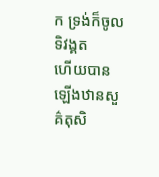ក ទ្រង់ក៏ចូលទិវង្គត
ហើយបានឡើងឋានសួគ៌តុសិ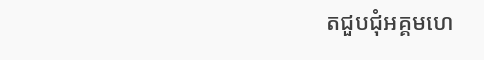តជួបជុំអគ្គមហេ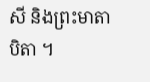សី និងព្រះមាតាបិតា ។